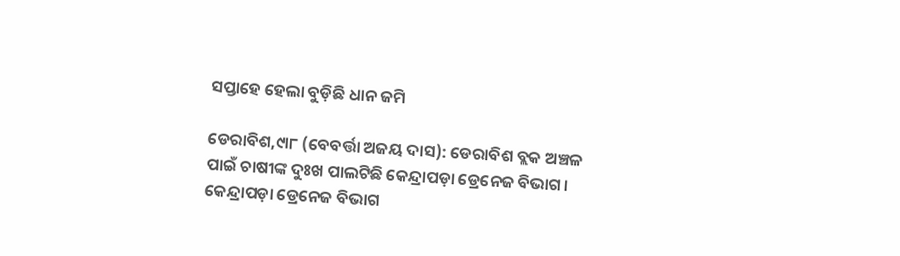ସପ୍ତାହେ ହେଲା ବୁଡ଼ିଛି ଧାନ ଜମି

ଡେରାବିଶ,୯ା୮ (ବେବର୍ତ୍ତା ଅଜୟ ଦାସ): ଡେରାବିଶ ବ୍ଲକ ଅଞ୍ଚଳ ପାଇଁ ଚାଷୀଙ୍କ ଦୁଃଖ ପାଲଟିଛି କେନ୍ଦ୍ରାପଡ଼ା ଡ୍ରେନେଜ ବିଭାଗ। କେନ୍ଦ୍ରାପଡ଼ା ଡ୍ରେନେଜ ବିଭାଗ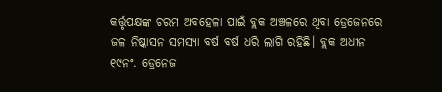କର୍ତ୍ତୃପକ୍ଷଙ୍କ ଚରମ ଅବହେଳା ପାଇଁ ବ୍ଲକ ଅଞ୍ଚଳରେ ଥିବା ଡ୍ରେଜେନରେ ଜଳ ନିଷ୍କାସନ ସମସ୍ୟା ବର୍ଷ ବର୍ଷ ଧରି ଲାଗି ରହିଛି। ବ୍ଲକ ଅଧୀନ ୧୯ନଂ. ଡ୍ରେନେଜ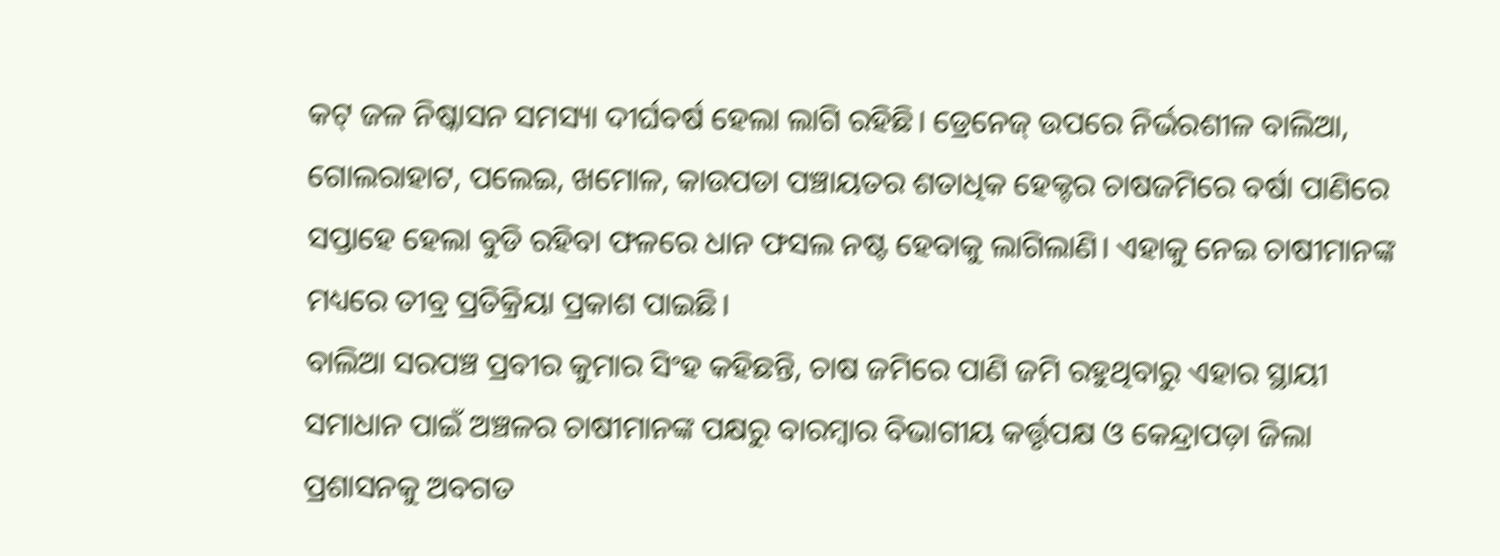କଟ୍‌ ଜଳ ନିଷ୍କାସନ ସମସ୍ୟା ଦୀର୍ଘବର୍ଷ ହେଲା ଲାଗି ରହିଛି। ଡ୍ରେନେଜ୍‌ ଉପରେ ନିର୍ଭରଶୀଳ ବାଲିଆ, ଗୋଲରାହାଟ, ପଲେଇ, ଖମୋଳ, କାଉପଡା ପଞ୍ଚାୟତର ଶତାଧିକ ହେକ୍ଟର ଚାଷଜମିରେ ବର୍ଷା ପାଣିରେ ସପ୍ତାହେ ହେଲା ବୁଡି ରହିବା ଫଳରେ ଧାନ ଫସଲ ନଷ୍ଟ ହେବାକୁ ଲାଗିଲାଣି। ଏହାକୁ ନେଇ ଚାଷୀମାନଙ୍କ ମଧ୍ୟରେ ତୀବ୍ର ପ୍ରତିକ୍ରିୟା ପ୍ରକାଶ ପାଇଛି।
ବାଲିଆ ସରପଞ୍ଚ ପ୍ରବୀର କୁମାର ସିଂହ କହିଛନ୍ତି, ଚାଷ ଜମିରେ ପାଣି ଜମି ରହୁଥିବାରୁ ଏହାର ସ୍ଥାୟୀ ସମାଧାନ ପାଇଁ ଅଞ୍ଚଳର ଚାଷୀମାନଙ୍କ ପକ୍ଷରୁ ବାରମ୍ବାର ବିଭାଗୀୟ କର୍ତ୍ତୃପକ୍ଷ ଓ କେନ୍ଦ୍ରାପଡ଼ା ଜିଲା ପ୍ରଶାସନକୁ ଅବଗତ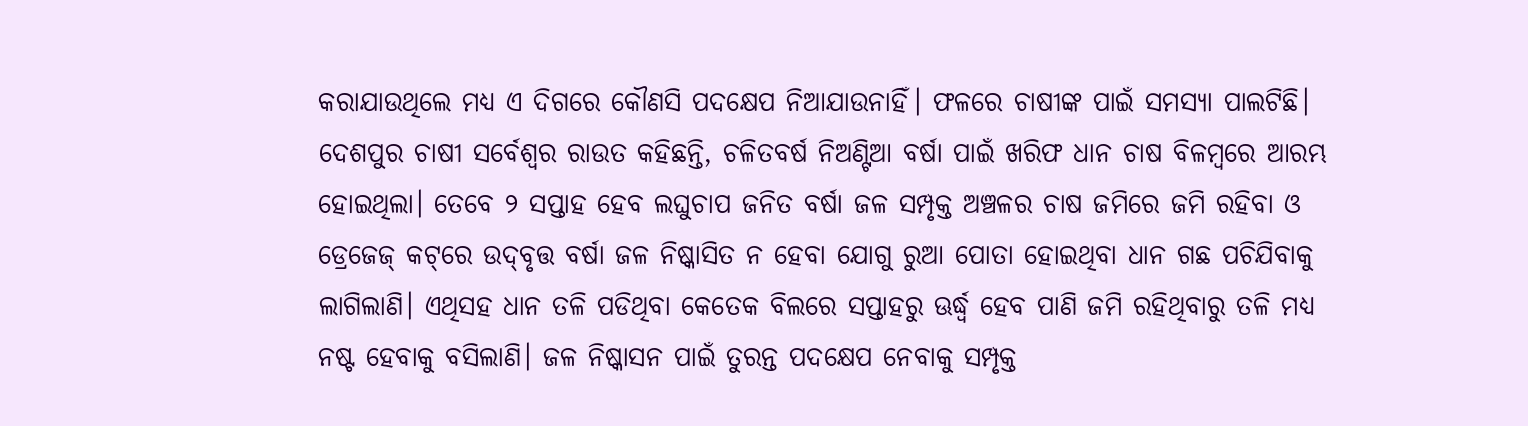କରାଯାଉଥିଲେ ମଧ୍ୟ ଏ ଦିଗରେ କୌଣସି ପଦକ୍ଷେପ ନିଆଯାଉନାହିଁ। ଫଳରେ ଚାଷୀଙ୍କ ପାଇଁ ସମସ୍ୟା ପାଲଟିଛି। ଦେଶପୁର ଚାଷୀ ସର୍ବେଶ୍ୱର ରାଉତ କହିଛନ୍ତି, ଚଳିତବର୍ଷ ନିଅଣ୍ଟିଆ ବର୍ଷା ପାଇଁ ଖରିଫ ଧାନ ଚାଷ ବିଳମ୍ବରେ ଆରମ୍ଭ ହୋଇଥିଲା। ତେବେ ୨ ସପ୍ତାହ ହେବ ଲଘୁଚାପ ଜନିତ ବର୍ଷା ଜଳ ସମ୍ପୃକ୍ତ ଅଞ୍ଚଳର ଚାଷ ଜମିରେ ଜମି ରହିବା ଓ ଡ୍ରେଜେଜ୍‌ କଟ୍‌ରେ ଉଦ୍‌ବୃତ୍ତ ବର୍ଷା ଜଳ ନିଷ୍କାସିତ ନ ହେବା ଯୋଗୁ ରୁଆ ପୋତା ହୋଇଥିବା ଧାନ ଗଛ ପଚିଯିବାକୁ ଲାଗିଲାଣି। ଏଥିସହ ଧାନ ତଳି ପଡିଥିବା କେତେକ ବିଲରେ ସପ୍ତାହରୁ ଊର୍ଦ୍ଧ୍ୱ ହେବ ପାଣି ଜମି ରହିଥିବାରୁ ତଳି ମଧ୍ୟ ନଷ୍ଟ ହେବାକୁ ବସିଲାଣି। ଜଳ ନିଷ୍କାସନ ପାଇଁ ତୁରନ୍ତ ପଦକ୍ଷେପ ନେବାକୁ ସମ୍ପୃକ୍ତ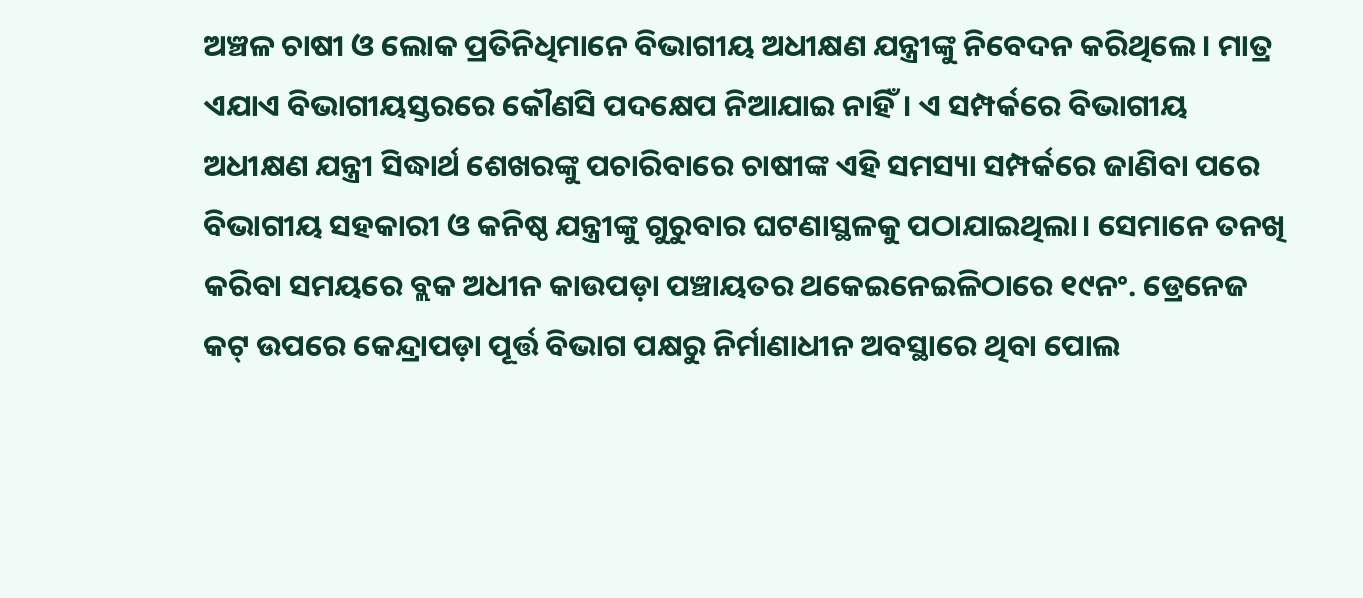ଅଞ୍ଚଳ ଚାଷୀ ଓ ଲୋକ ପ୍ରତିନିଧିମାନେ ବିଭାଗୀୟ ଅଧୀକ୍ଷଣ ଯନ୍ତ୍ରୀଙ୍କୁ ନିବେଦନ କରିଥିଲେ। ମାତ୍ର ଏଯାଏ ବିଭାଗୀୟସ୍ତରରେ କୌଣସି ପଦକ୍ଷେପ ନିଆଯାଇ ନାହିଁ। ଏ ସମ୍ପର୍କରେ ବିଭାଗୀୟ ଅଧୀକ୍ଷଣ ଯନ୍ତ୍ରୀ ସିଦ୍ଧାର୍ଥ ଶେଖରଙ୍କୁ ପଚାରିବାରେ ଚାଷୀଙ୍କ ଏହି ସମସ୍ୟା ସମ୍ପର୍କରେ ଜାଣିବା ପରେ ବିଭାଗୀୟ ସହକାରୀ ଓ କନିଷ୍ଠ ଯନ୍ତ୍ରୀଙ୍କୁ ଗୁରୁବାର ଘଟଣାସ୍ଥଳକୁ ପଠାଯାଇଥିଲା। ସେମାନେ ତନଖି କରିବା ସମୟରେ ବ୍ଲକ ଅଧୀନ କାଉପଡ଼ା ପଞ୍ଚାୟତର ଥକେଇନେଇଳିଠାରେ ୧୯ନଂ. ଡ୍ରେନେଜ କଟ୍‌ ଉପରେ କେନ୍ଦ୍ରାପଡ଼ା ପୂର୍ତ୍ତ ବିଭାଗ ପକ୍ଷରୁ ନିର୍ମାଣାଧୀନ ଅବସ୍ଥାରେ ଥିବା ପୋଲ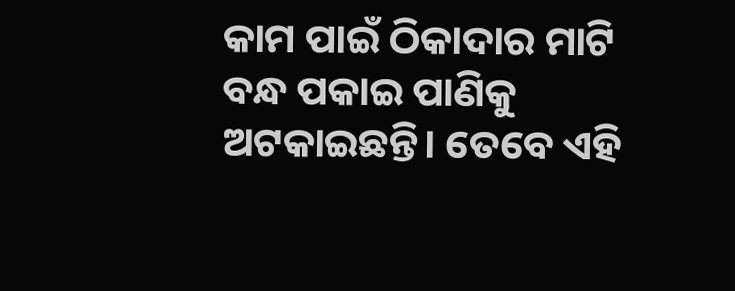କାମ ପାଇଁ ଠିକାଦାର ମାଟି ବନ୍ଧ ପକାଇ ପାଣିକୁ ଅଟକାଇଛନ୍ତି। ତେବେ ଏହି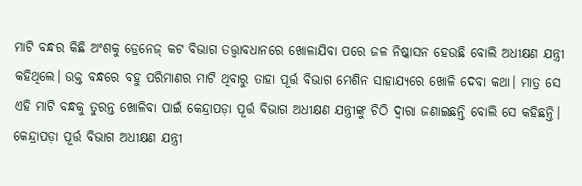ମାଟି ବନ୍ଧର କିଛି ଅଂଶକୁ ଡ୍ରେନେଜ୍‌ କଟ ବିଭାଗ ତତ୍ତ୍ୱାବଧାନରେ ଖୋଳାଯିବା ପରେ ଜଳ ନିଷ୍କାସନ ହେଉଛି ବୋଲି ଅଧୀକ୍ଷଣ ଯନ୍ତ୍ରୀ କହିଥିଲେ। ଉକ୍ତ ବନ୍ଧରେ ବହୁ ପରିମାଣର ମାଟି ଥିବାରୁ ତାହା ପୂର୍ତ୍ତ ବିଭାଗ ମେଶିନ ସାହାଯ୍ୟରେ ଖୋଳି ଦେବା କଥା। ମାତ୍ର ସେ ଏହି ମାଟି ବନ୍ଧକୁ ତୁରନ୍ତ ଖୋଳିବା ପାଇଁ କେନ୍ଦ୍ରାପଡ଼ା ପୂର୍ତ୍ତ ବିଭାଗ ଅଧୀକ୍ଷଣ ଯନ୍ତ୍ରୀଙ୍କୁ ଚିଠି ଦ୍ୱାରା ଜଣାଇଛନ୍ତି ବୋଲି ସେ କହିଛନ୍ତି। କେନ୍ଦ୍ରାପଡ଼ା ପୂର୍ତ୍ତ ବିଭାଗ ଅଧୀକ୍ଷଣ ଯନ୍ତ୍ରୀ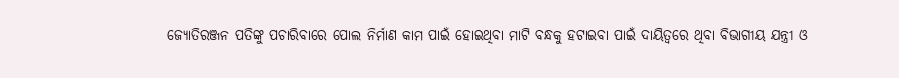ଜ୍ୟୋତିରଞ୍ଜନ ପତିଙ୍କୁ ପଚାରିବାରେ ପୋଲ ନିର୍ମାଣ କାମ ପାଇଁ ହୋଇଥିବା ମାଟି ବନ୍ଧକୁ ହଟାଇବା ପାଇଁ ଦାୟିତ୍ୱରେ ଥିବା ବିଭାଗୀୟ ଯନ୍ତ୍ରୀ ଓ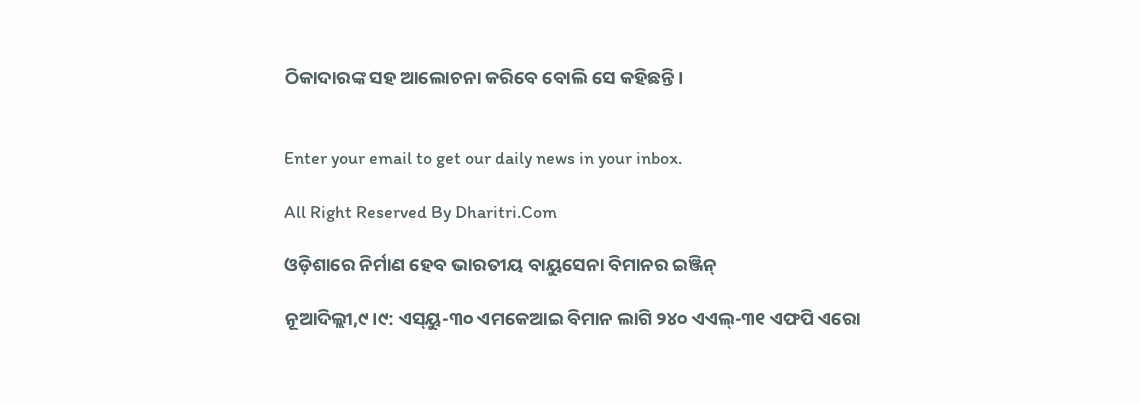ଠିକାଦାରଙ୍କ ସହ ଆଲୋଚନା କରିବେ ବୋଲି ସେ କହିଛନ୍ତି।


Enter your email to get our daily news in your inbox.

All Right Reserved By Dharitri.Com

ଓଡ଼ିଶାରେ ନିର୍ମାଣ ହେବ ଭାରତୀୟ ବାୟୁସେନା ବିମାନର ଇଞ୍ଜିନ୍

ନୂଆଦିଲ୍ଲୀ,୯।୯: ଏସ୍‌ୟୁ-୩୦ ଏମକେଆଇ ବିମାନ ଲାଗି ୨୪୦ ଏଏଲ୍-୩୧ ଏଫପି ଏରୋ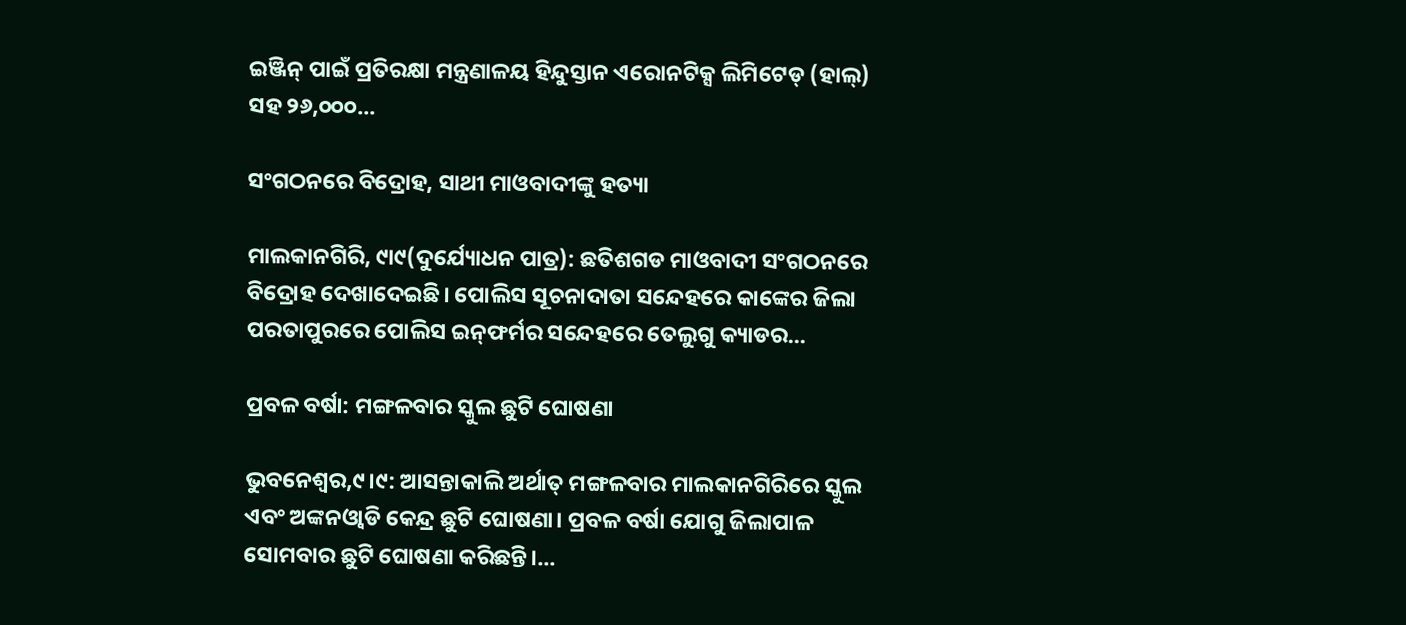ଇଞ୍ଜିନ୍ ପାଇଁ ପ୍ରତିରକ୍ଷା ମନ୍ତ୍ରଣାଳୟ ହିନ୍ଦୁସ୍ତାନ ଏରୋନଟିକ୍ସ ଲିମିଟେଡ୍ (ହାଲ୍) ସହ ୨୬,୦୦୦...

ସଂଗଠନରେ ବିଦ୍ରୋହ, ସାଥୀ ମାଓବାଦୀଙ୍କୁ ହତ୍ୟା

ମାଲକାନଗିରି, ୯ା୯(ଦୁର୍ଯ୍ୟୋଧନ ପାତ୍ର): ଛତିଶଗଡ ମାଓବାଦୀ ସଂଗଠନରେ ବିଦ୍ରୋହ ଦେଖାଦେଇଛି। ପୋଲିସ ସୂଚନାଦାତା ସନ୍ଦେହରେ କାଙ୍କେର ଜିଲା ପରତାପୁରରେ ପୋଲିସ ଇନ୍‌ଫର୍ମର ସନ୍ଦେହରେ ତେଲୁଗୁ କ୍ୟାଡର...

ପ୍ରବଳ ବର୍ଷା: ମଙ୍ଗଳବାର ସ୍କୁଲ ଛୁଟି ଘୋଷଣା

ଭୁବନେଶ୍ୱର,୯।୯: ଆସନ୍ତାକାଲି ଅର୍ଥାତ୍‌ ମଙ୍ଗଳବାର ମାଲକାନଗିରିରେ ସ୍କୁଲ ଏବଂ ଅଙ୍କନଓ୍ବାଡି କେନ୍ଦ୍ର ଛୁଟି ଘୋଷଣା। ପ୍ରବଳ ବର୍ଷା ଯୋଗୁ ଜିଲାପାଳ ସୋମବାର ଛୁଟି ଘୋଷଣା କରିଛନ୍ତି।...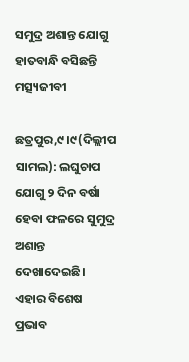ସମୁଦ୍ର ଅଶାନ୍ତ ଯୋଗୁ ହାତବାନ୍ଧି ବସିଛନ୍ତି ମତ୍ସ୍ୟଜୀବୀ

ଛତ୍ରପୁର,୯।୯(ଦିଲ୍ଲୀପ ସାମଲ): ଲଘୁଚାପ ଯୋଗୁ ୨ ଦିନ ବର୍ଷା ହେବା ଫଳରେ ସୁମୁଦ୍ର ଅଶାନ୍ତ ଦେଖାଦେଇଛି। ଏହାର ବିଶେଷ ପ୍ରଭାବ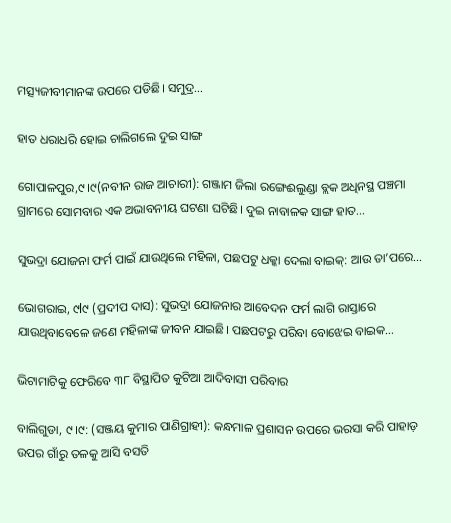ମତ୍ସ୍ୟଜୀବୀମାନଙ୍କ ଉପରେ ପଡିଛି। ସମୁଦ୍ର...

ହାତ ଧରାଧରି ହୋଇ ଚାଲିଗଲେ ଦୁଇ ସାଙ୍ଗ

ଗୋପାଳପୁର,୯।୯(ନବୀନ ରାଜ ଆଚାରୀ): ଗଞ୍ଜାମ ଜିଲା ରଙ୍ଗେଈଲୁଣ୍ଡା ବ୍ଲକ ଅଧିନସ୍ଥ ପଞ୍ଚମା ଗ୍ରାମରେ ସୋମବାର ଏକ ଅଭାବନୀୟ ଘଟଣା ଘଟିଛି। ଦୁଇ ନାବାଳକ ସାଙ୍ଗ ହାତ...

ସୁଭଦ୍ରା ଯୋଜନା ଫର୍ମ ପାଇଁ ଯାଉଥିଲେ ମହିଳା, ପଛପଟୁ ଧକ୍କା ଦେଲା ବାଇକ୍‌: ଆଉ ତା’ପରେ…

ଭୋଗରାଇ, ୯l୯ (ପ୍ରଦୀପ ଦାସ): ସୁଭଦ୍ରା ଯୋଜନାର ଆବେଦନ ଫର୍ମ ଲାଗି ରାସ୍ତାରେ ଯାଉଥିବାବେଳେ ଜଣେ ମହିଳାଙ୍କ ଜୀବନ ଯାଇଛି। ପଛପଟରୁ ପରିବା ବୋଝେଇ ବାଇକ...

ଭିଟାମାଟିକୁ ଫେରିବେ ୩୮ ବିସ୍ଥାପିତ କୁଟିଆ ଆଦିବାସୀ ପରିବାର

ବାଲିଗୁଡା, ୯।୯: (ସଞ୍ଜୟ କୁମାର ପାଣିଗ୍ରାହୀ): କନ୍ଧମାଳ ପ୍ରଶାସନ ଉପରେ ଭରସା କରି ପାହାଡ଼ ଉପର ଗାଁରୁ ତଳକୁ ଆସି ବସତି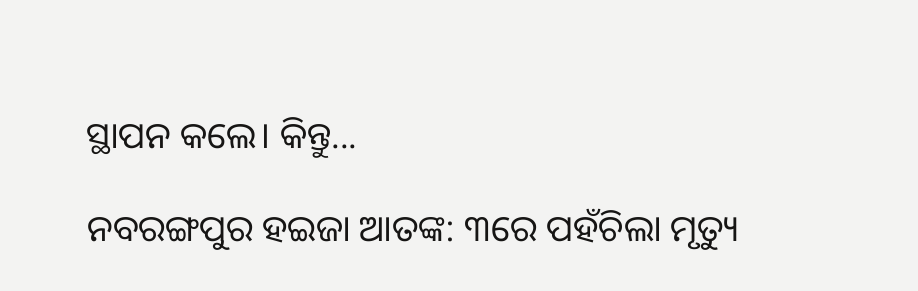ସ୍ଥାପନ କଲେ। କିନ୍ତୁ...

ନବରଙ୍ଗପୁର ହଇଜା ଆତଙ୍କ: ୩ରେ ପହଁଚିଲା ମୃତ୍ୟୁ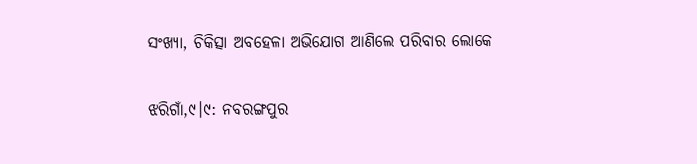ସଂଖ୍ୟା, ଚିକିତ୍ସା ଅବହେଳା ଅଭିଯୋଗ ଆଣିଲେ ପରିବାର ଲୋକେ

ଝରିଗାଁ,୯।୯: ନବରଙ୍ଗପୁର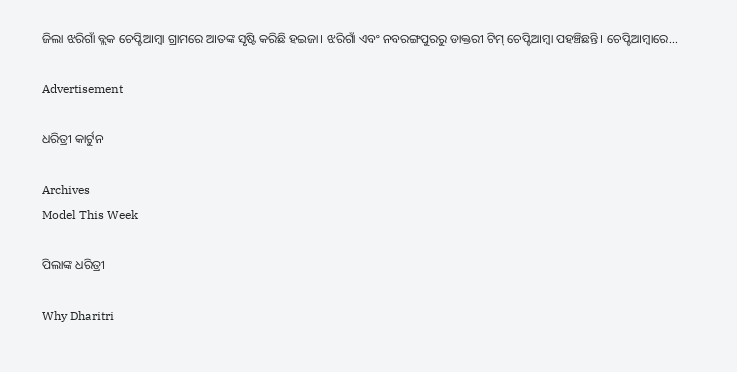ଜିଲା ଝରିଗାଁ ବ୍ଲକ ଚେପ୍ଟିଆମ୍ବା ଗ୍ରାମରେ ଆତଙ୍କ ସୃଷ୍ଟି କରିଛି ହଇଜା। ଝରିଗାଁ ଏବଂ ନବରଙ୍ଗପୁରରୁ ଡାକ୍ତରୀ ଟିମ୍ ଚେପ୍ଟିଆମ୍ବା ପହଞ୍ଚିଛନ୍ତି। ଚେପ୍ଟିଆମ୍ବାରେ...

Advertisement

ଧରିତ୍ରୀ କାର୍ଟୁନ

Archives
Model This Week

ପିଲାଙ୍କ ଧରିତ୍ରୀ

Why Dharitri